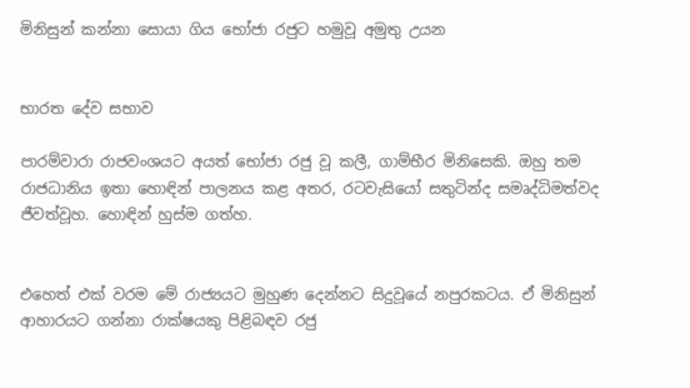මිනිසුන් කන්නා සොයා ගිය භෝජා රජුට හමුවූ අමුතු උයන


භාරත දේව සභාව

පාරම්වාරා රාජවංශයට අයත් භෝජා රජු වූ කලී, ගාම්භීර මිනිසෙකි. ඔහු තම රාජධානිය ඉතා හොඳින් පාලනය කළ අතර, රටවැසියෝ සතුටින්ද සමෘද්ධිමත්වද ජීවත්වූහ. හොඳින් හුස්ම ගත්හ.


එහෙත් එක් වරම මේ රාජ්‍යයට මුහුණ දෙන්නට සිදුවූයේ නපුරකටය. ඒ මිනිසුන් ආහාරයට ගන්නා රාක්ෂයකු පිළිබඳව රජු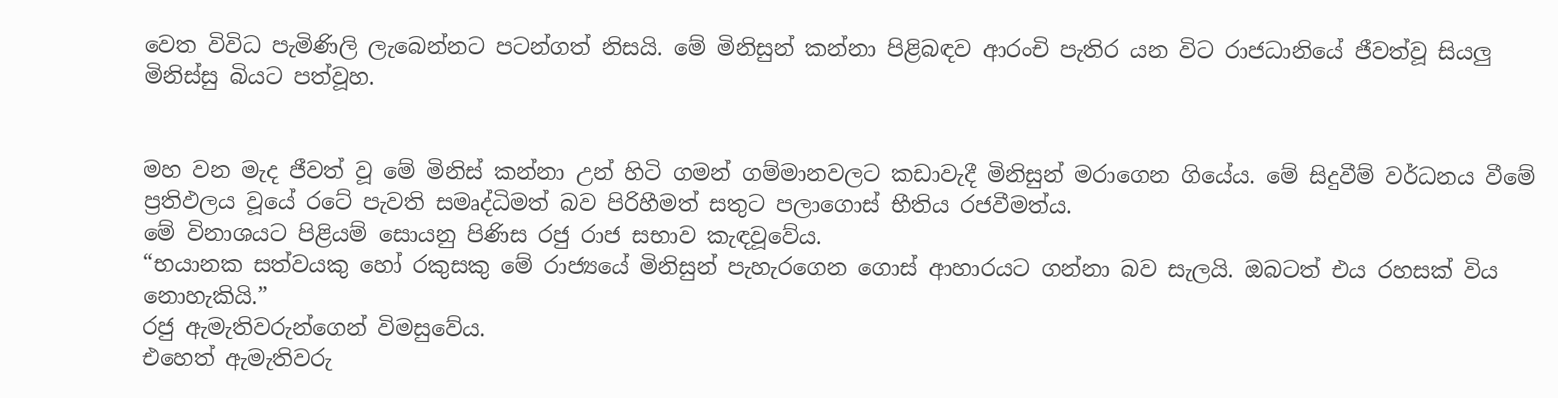වෙත විවිධ පැමිණිලි ලැබෙන්නට පටන්ගත් නිසයි. මේ මිනිසුන් කන්නා පිළිබඳව ආරංචි පැතිර යන විට රාජධානියේ ජීවත්වූ සියලු මිනිස්සු බියට පත්වූහ.


මහ වන මැද ජීවත් වූ මේ මිනිස් කන්නා උන් හිටි ගමන් ගම්මානවලට කඩාවැදී මිනිසුන් මරාගෙන ගියේය. මේ සිදුවීම් වර්ධනය වීමේ ප්‍රතිඵලය වූයේ රටේ පැවති සමෘද්ධිමත් බව පිරිහීමත් සතුට පලාගොස් භීතිය රජවීමත්ය.
මේ විනාශයට පිළියම් සොයනු පිණිස රජු රාජ සභාව කැඳවූවේය.
“භයානක සත්වයකු හෝ රකුසකු මේ රාජ්‍යයේ මිනිසුන් පැහැරගෙන ගොස් ආහාරයට ගන්නා බව සැලයි. ඔබටත් එය රහසක් විය නොහැකියි.”
රජු ඇමැතිවරුන්ගෙන් විමසුවේය.
එහෙත් ඇමැතිවරු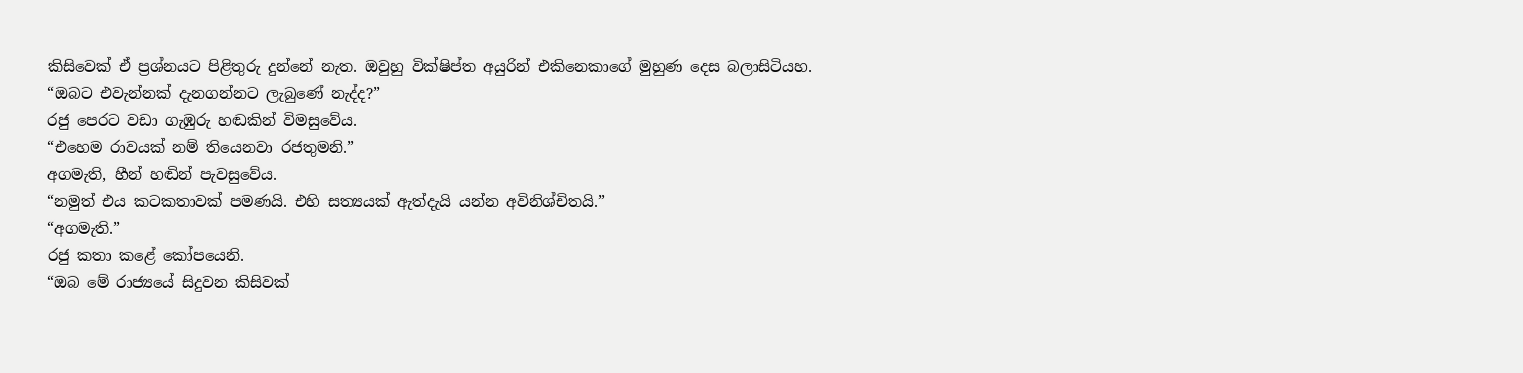කිසිවෙක් ඒ ප්‍රශ්නයට පිළිතුරු දුන්නේ නැත. ඔවුහු වික්ෂිප්ත අයුරින් එකිනෙකාගේ මුහුණ දෙස බලාසිටියහ.
“ඔබට එවැන්නක් දැනගන්නට ලැබුණේ නැද්ද?”
රජු පෙරට වඩා ගැඹුරු හඬකින් විමසුවේය.
“එහෙම රාවයක් නම් තියෙනවා රජතුමනි.”
අගමැති, හීන් හඬින් පැවසුවේය.
“නමුත් එය කටකතාවක් පමණයි. එහි සත්‍යයක් ඇත්දැයි යන්න අවිනිශ්චිතයි.”
“අගමැති.”
රජු කතා කළේ කෝපයෙනි.
“ඔබ මේ රාජ්‍යයේ සිදුවන කිසිවක්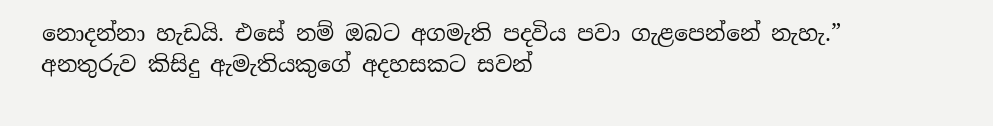නොදන්නා හැඩයි. එසේ නම් ඔබට අගමැති පදවිය පවා ගැළපෙන්නේ නැහැ.”
අනතුරුව කිසිදු ඇමැතියකුගේ අදහසකට සවන්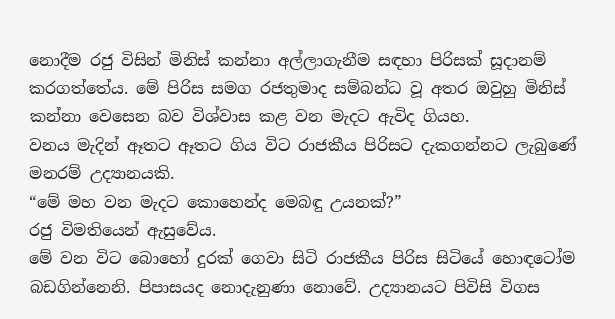නොදීම රජු විසින් මිනිස් කන්නා අල්ලාගැනීම සඳහා පිරිසක් සූදානම් කරගත්තේය. මේ පිරිස සමග රජතුමාද සම්බන්ධ වූ අතර ඔවුහු මිනිස් කන්නා වෙසෙන බව විශ්වාස කළ වන මැදට ඇවිද ගියහ.
වනය මැදින් ඈතට ඈතට ගිය විට රාජකීය පිරිසට දැකගන්නට ලැබුණේ මනරම් උද්‍යානයකි.
“මේ මහ වන මැදට කොහෙන්ද මෙබඳු උයනක්?”
රජු විමතියෙන් ඇසුවේය.
මේ වන විට බොහෝ දුරක් ගෙවා සිටි රාජකීය පිරිස සිටියේ හොඳටෝම බඩගින්නෙනි. පිපාසයද නොදැනුණා නොවේ. උද්‍යානයට පිවිසි විගස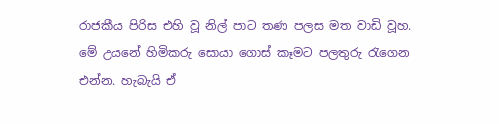රාජකීය පිරිස එහි වූ නිල් පාට තණ පලස මත වාඩි වූහ.
මේ උයනේ හිමිකරු සොයා ගොස් කෑමට පලතුරු රැගෙන එන්න. හැබැයි ඒ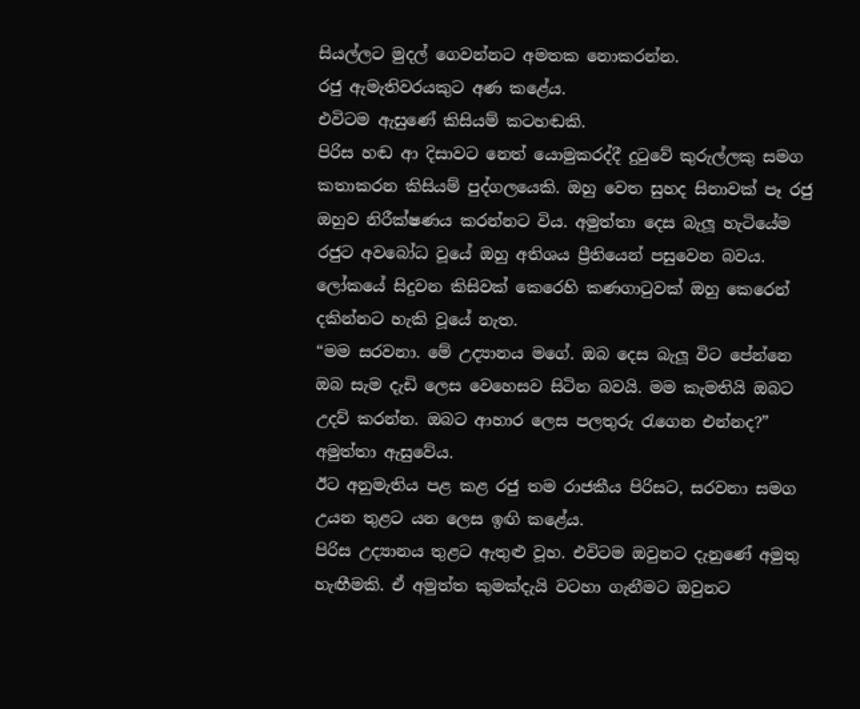සියල්ලට මුදල් ගෙවන්නට අමතක නොකරන්න.
රජු ඇමැතිවරයකුට අණ කළේය.
එවිටම ඇසුණේ කිසියම් කටහඬකි.
පිරිස හඬ ආ දිසාවට නෙත් යොමුකරද්දී දුටුවේ කුරුල්ලකු සමග කතාකරන කිසියම් පුද්ගලයෙකි. ඔහු වෙත සුහද සිනාවක් පෑ රජු ඔහුව නිරීක්ෂණය කරන්නට විය. අමුත්තා දෙස බැලූ හැටියේම රජුට අවබෝධ වූයේ ඔහු අතිශය ප්‍රීතියෙන් පසුවෙන බවය. ලෝකයේ සිදුවන කිසිවක් කෙරෙහි කණගාටුවක් ඔහු කෙරෙන් දකින්නට හැකි වූයේ නැත.
“මම සරවනා. මේ උද්‍යානය මගේ. ඔබ දෙස බැලූ විට පේන්නෙ ඔබ සැම දැඩි ලෙස වෙහෙසව සිටින බවයි. මම කැමතියි ඔබට උදව් කරන්න. ඔබට ආහාර ලෙස පලතුරු රැගෙන එන්නද?”  අමුත්තා ඇසුවේය.
ඊට අනුමැතිය පළ කළ රජු තම රාජකීය පිරිසට, සරවනා සමග උයන තුළට යන ලෙස ඉඟි කළේය.
පිරිස උද්‍යානය තුළට ඇතුළු වූහ. එවිටම ඔවුනට දැනුණේ අමුතු හැඟීමකි. ඒ අමුත්ත කුමක්දැයි වටහා ගැනීමට ඔවුනට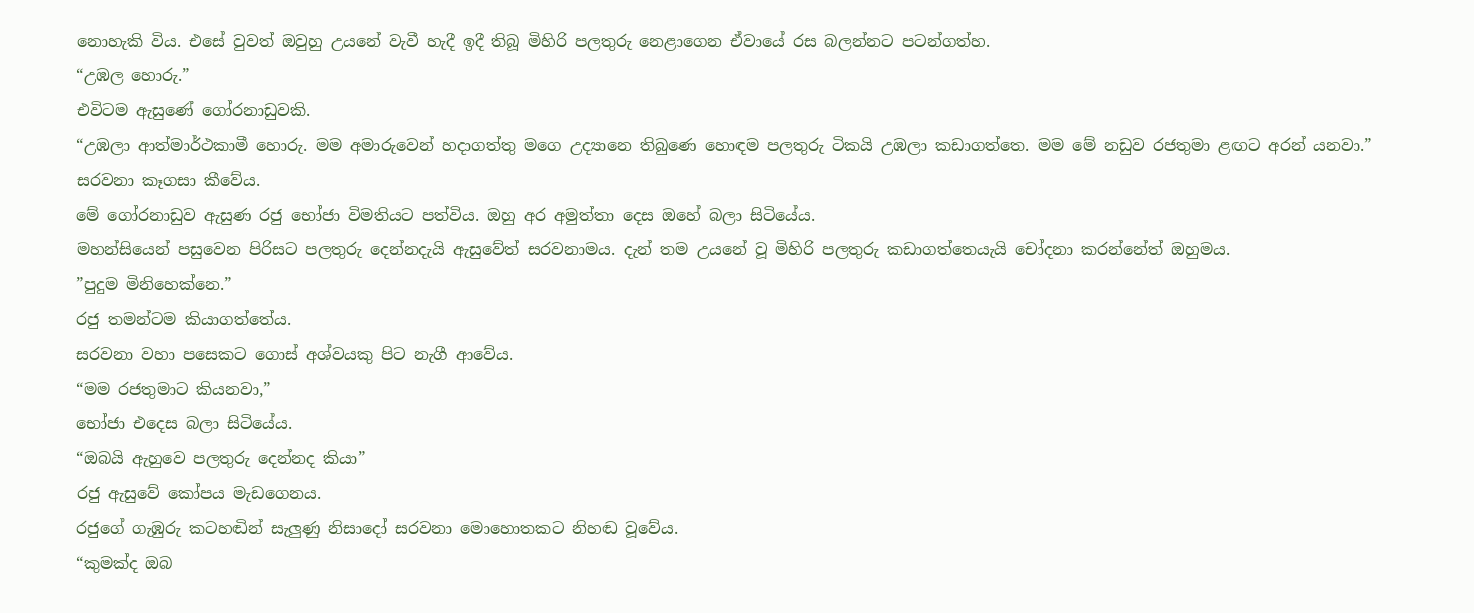නොහැකි විය. එසේ වුවත් ඔවුහු උයනේ වැවී හැදී ඉදී තිබූ මිහිරි පලතුරු නෙළාගෙන ඒවායේ රස බලන්නට පටන්ගත්හ.
“උඹල හොරු.”
එවිටම ඇසුණේ ගෝරනාඩුවකි.
“උඹලා ආත්මාර්ථකාමී හොරු. මම අමාරුවෙන් හද‌ාගත්තු මගෙ උද්‍යානෙ තිබුණෙ හොඳම පලතුරු ටිකයි උඹලා කඩාගත්තෙ. මම මේ නඩුව රජතුමා ළඟට අරන් යනවා.”
සරවනා කෑගසා කීවේය.
මේ ගෝරනාඩුව ඇසුණ රජු භෝජා විමතියට පත්විය. ඔහු අර අමුත්තා දෙස ඔහේ බලා සිටියේය.
මහන්සියෙන් පසුවෙන පිරිසට පලතුරු දෙන්නදැයි ඇසුවේත් සරවනාමය. දැන් තම උයනේ වූ මිහිරි පලතුරු කඩාගත්තෙයැයි චෝදනා කරන්නේත් ඔහුමය.
”පුදුම මිනිහෙක්නෙ.”
රජු තමන්ටම කියාගත්තේය.
සරවනා වහා පසෙකට ගොස් අශ්වයකු පිට නැගී ආවේය.
“මම රජතුමාට කියනවා,”
භෝජා එදෙස බලා සිටියේය.
“ඔබයි ඇහුවෙ පලතුරු දෙන්නද කියා”
රජු ඇසුවේ කෝපය මැඩගෙනය.
රජුගේ ගැඹුරු කටහඬින් සැලුණු නිසාදෝ සරවනා මොහොතකට නිහඬ වූවේය.
“කුමක්ද ඔබ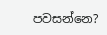පවසන්නෙ?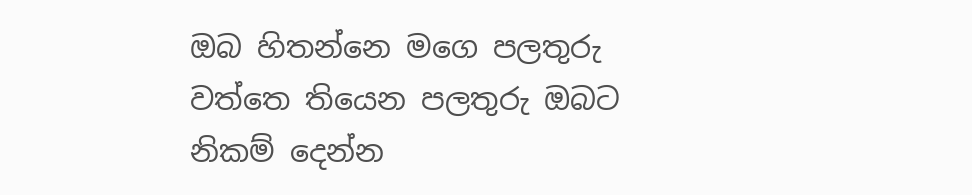ඔබ හිතන්නෙ මගෙ පලතුරු වත්තෙ තියෙන පලතුරු ඔබට නිකම් දෙන්න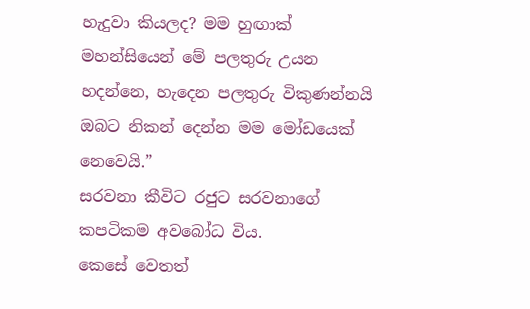හැදුවා කියලද? මම හුඟාක් මහන්සියෙන් මේ පලතුරු උයන හදන්නෙ, හැදෙන පලතුරු විකුණන්නයි ඔබට නිකන් දෙන්න මම මෝඩයෙක් නෙවෙයි.”
සරවනා කීවිට රජුට සරවනාගේ කපටිකම අවබෝධ විය.
කෙසේ වෙතත්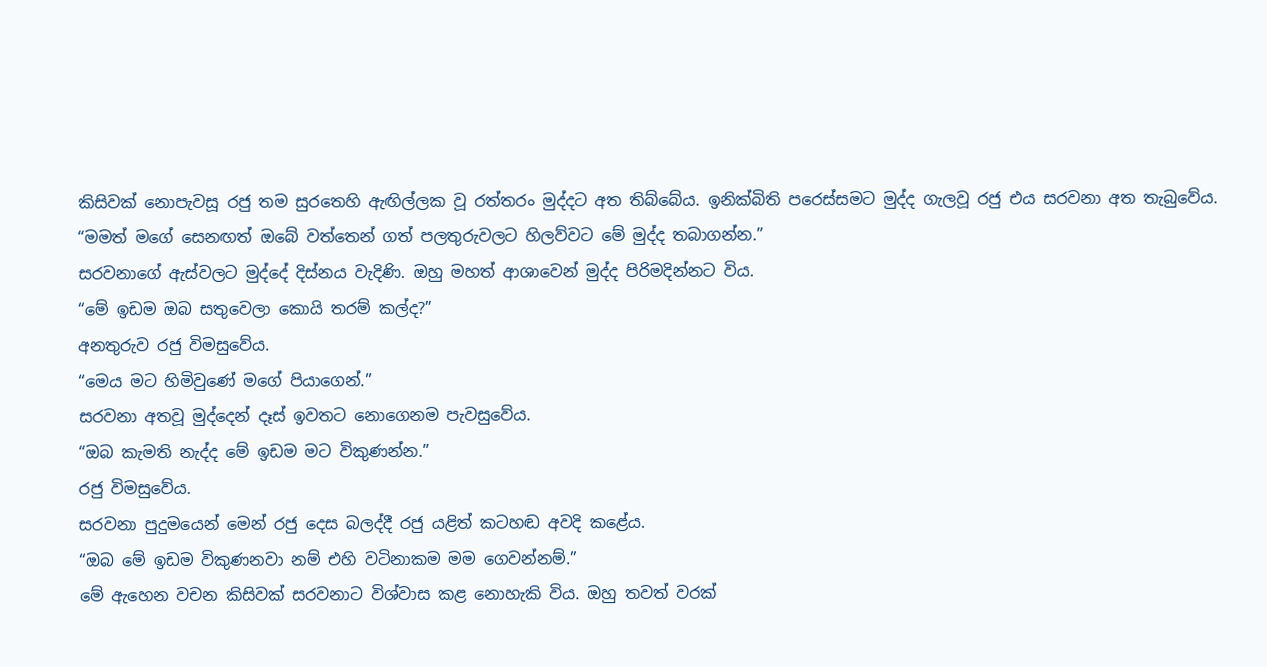කිසිවක් නොපැවසූ රජු තම සුරතෙහි ඇඟිල්ලක වූ රත්තරං මුද්දට අත තිබ්බේය. ඉනික්බිති පරෙස්සමට මුද්ද ගැලවූ රජු එය සරවනා අත තැබුවේය.
“මමත් මගේ සෙනඟත් ඔබේ වත්තෙන් ගත් පලතුරුවලට හිලව්වට මේ මුද්ද තබාගන්න.”
සරවනාගේ ඇස්වලට මුද්දේ දිස්නය වැදිණි. ඔහු මහත් ආශාවෙන් මුද්ද පිරිමදින්නට විය.
“මේ ඉඩම ඔබ සතුවෙලා කොයි තරම් කල්ද?”
අනතුරුව රජු විමසුවේය.
“මෙය මට හිමිවුණේ මගේ පියාගෙන්.”
සරවනා අතවූ මුද්දෙන් දෑස් ඉවතට නොගෙනම පැවසුවේය.
“ඔබ කැමති නැද්ද මේ ඉඩම මට විකුණන්න.”
රජු විමසුවේය.
සරවනා පුදුමයෙන් මෙන් රජු දෙස බලද්දී රජු යළිත් කටහඬ අවදි කළේය.
“ඔබ මේ ඉඩම විකුණනවා නම් එහි වටිනාකම මම ගෙවන්නම්.”
මේ ඇහෙන වචන කිසිවක් සරවනාට විශ්වාස කළ නොහැකි විය. ඔහු තවත් වරක්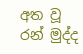අත වූ රන් මුද්ද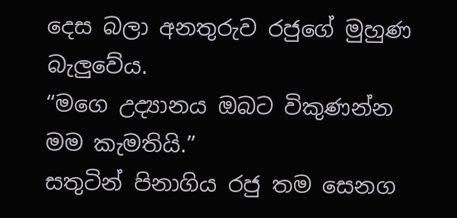දෙස බලා අනතුරුව රජුගේ මුහුණ බැලුවේය.
“මගෙ උද්‍යානය ඔබට විකුණන්න මම කැමතියි.”
සතුටින් පිනාගිය රජු තම සෙනග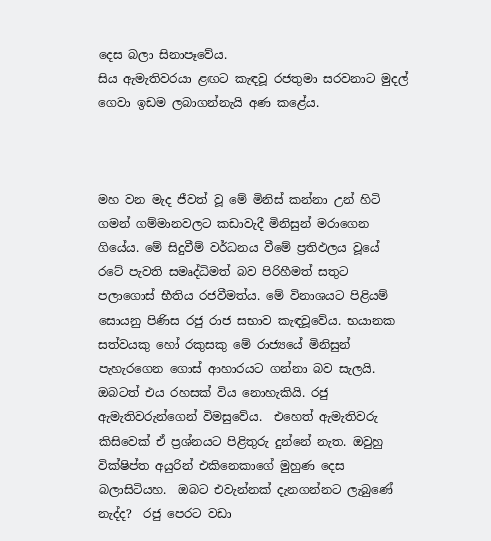දෙස බලා සිනාපෑවේය.
සිය ඇමැතිවරයා ළඟට කැඳවූ රජතුමා සරවනාට මුදල් ගෙවා ඉඩම ලබාගන්නැයි අණ කළේය.



මහ වන මැද ජීවත් වූ මේ මිනිස් කන්නා උන් හිටි ගමන් ගම්මානවලට කඩාවැදී මිනිසුන් මරාගෙන ගියේය. මේ සිදුවීම් වර්ධනය වීමේ ප්‍රතිඵලය වූයේ රටේ පැවති සමෘද්ධිමත් බව පිරිහීමත් සතුට පලාගොස් භීතිය රජවීමත්ය. මේ විනාශයට පිළියම් සොයනු පිණිස රජු රාජ සභාව කැඳවූවේය. භයානක සත්වයකු හෝ රකුසකු මේ රාජ්‍යයේ මිනිසුන් පැහැරගෙන ගොස් ආහාරයට ගන්නා බව සැලයි. ඔබටත් එය රහසක් විය නොහැකියි. රජු ඇමැතිවරුන්ගෙන් විමසුවේය.  එහෙත් ඇමැතිවරු කිසිවෙක් ඒ ප්‍රශ්නයට පිළිතුරු දුන්නේ නැත. ඔවුහු වික්ෂිප්ත අයුරින් එකිනෙකාගේ මුහුණ දෙස බලාසිටියහ.  ඔබට එවැන්නක් දැනගන්නට ලැබුණේ නැද්ද?  රජු පෙරට වඩා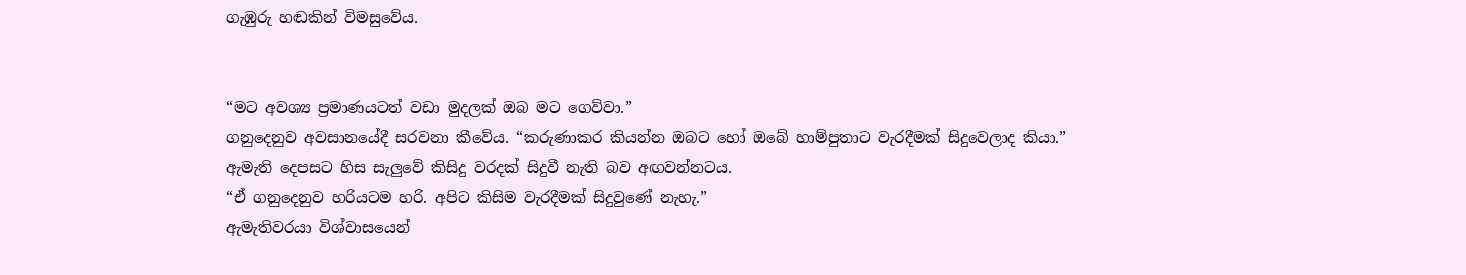ගැඹුරු හඬකින් විමසුවේය.


“මට අවශ්‍ය ප්‍රමාණයටත් වඩා මුදලක් ඔබ මට ගෙව්වා.”
ගනුදෙනුව අවසානයේදී සරවනා කීවේය. “කරුණාකර කියන්න ඔබට හෝ ඔබේ හාම්පුතාට වැරදීමක් සිදුවෙලාද කියා.”
ඇමැති දෙපසට හිස සැලුවේ කිසිදු වරදක් සිදුවී නැති බව අඟවන්නටය.
“ඒ ගනුදෙනුව හරියටම හරි. අපිට කිසිම වැරදීමක් සිදුවුණේ නැහැ.”
ඇමැතිවරයා විශ්වාසයෙන්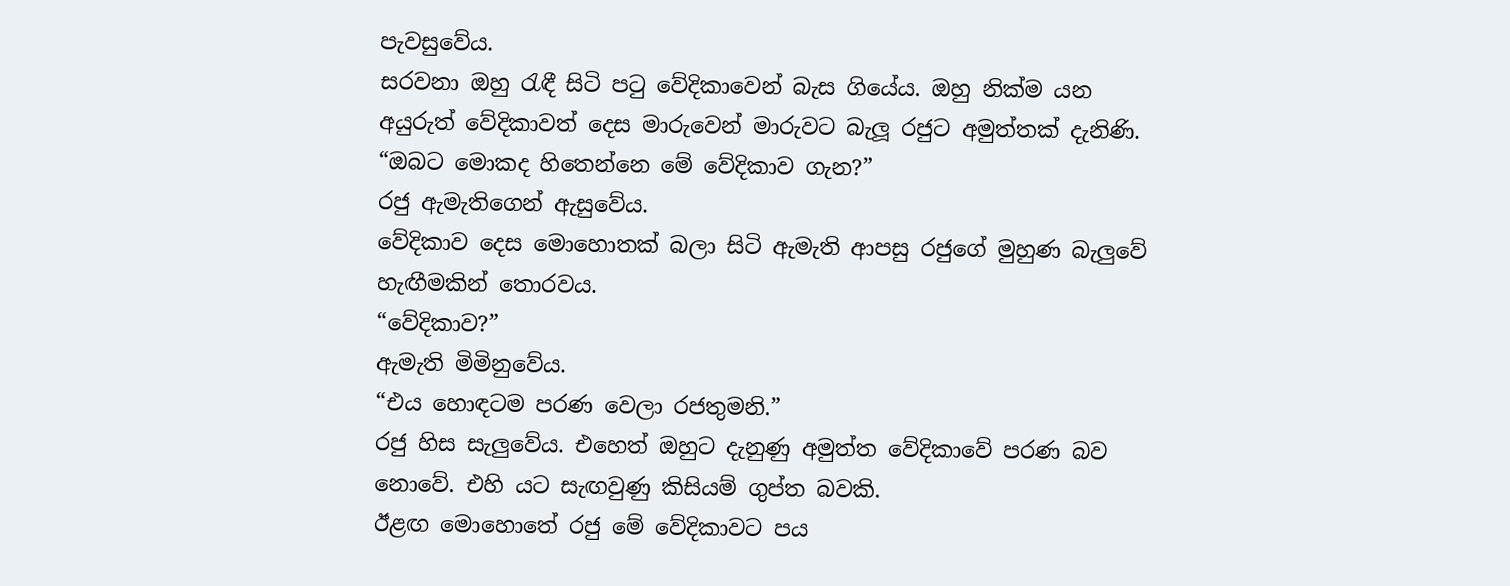පැවසුවේය.
සරවනා ඔහු රැඳී සිටි පටු වේදිකාවෙන් බැස ගියේය. ඔහු නික්ම යන අයුරුත් වේදිකාවත් දෙස මාරුවෙන් මාරුවට බැලූ රජුට අමුත්තක් දැනිණි.
“ඔබට මොකද හිතෙන්නෙ මේ වේදිකාව ගැන?”
රජු ඇමැතිගෙන් ඇසුවේය.
වේදිකාව දෙස මොහොතක් බලා සිටි ඇමැති ආපසු රජුගේ මුහුණ බැලුවේ හැඟීමකින් තොරවය.
“වේදිකාව?”
ඇමැති මිමිනුවේය.
“එය හොඳටම පරණ වෙලා රජතුමනි.”
රජු හිස සැලුවේය. එහෙත් ඔහුට දැනුණු අමුත්ත වේදිකාවේ පරණ බව නොවේ. එහි යට සැඟවුණු කිසියම් ගුප්ත බවකි.
ඊළඟ මොහොතේ රජු මේ වේදිකාවට පය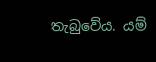තැබුවේය. යම්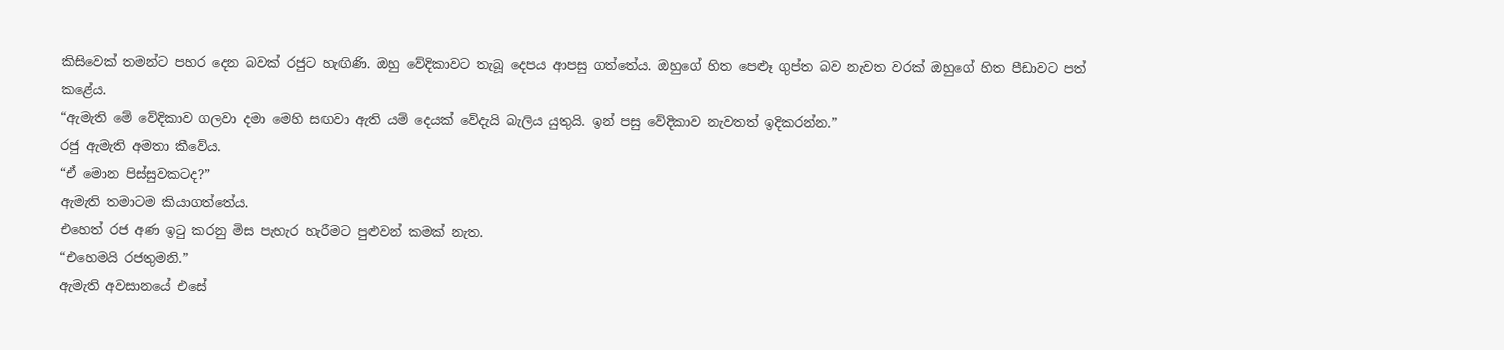කිසිවෙක් තමන්ට පහර දෙන බවක් රජුට හැඟිණි. ඔහු වේදිකාවට තැබූ දෙපය ආපසු ගත්තේය. ඔහුගේ හිත පෙළුෑ ගුප්ත බව නැවත වරක් ඔහුගේ හිත පීඩාවට පත් කළේය.
“ඇමැති මේ වේදිකාව ගලවා දමා මෙහි සඟවා ඇති යම් දෙයක් වේදැයි බැලිය යුතුයි. ඉන් පසු වේදිකාව නැවතත් ඉදිකරන්න.”
රජු ඇමැති අමතා කීවේය.
“ඒ මොන පිස්සුවකටද?”
ඇමැති තමාටම කියාගත්තේය.
එහෙත් රජ අණ ඉටු කරනු මිස පැහැර හැරීමට පුළුවන් කමක් නැත.
“එහෙමයි රජතුමනි.”
ඇමැති අවසානයේ එසේ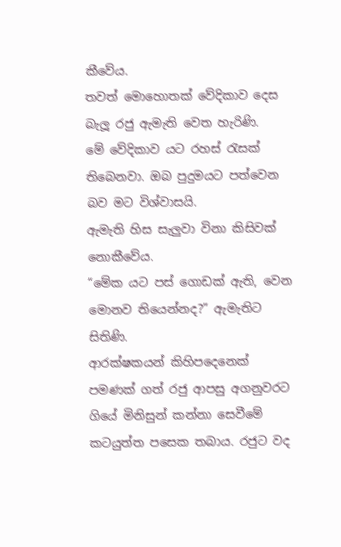කීවේය.
තවත් මොහොතක් වේදිකාව දෙස බැලූ රජු ඇමැති වෙත හැරිණි.
මේ වේදිකාව යට රහස් රැසක් තිබෙනවා. ඔබ පුදුමයට පත්වෙන බව මට විශ්වාසයි.
ඇමැති හිස සැලුවා විනා කිසිවක් නොකීවේය.
“මේක යට පස් ගොඩක් ඇති, වෙන මොනව තියෙන්නද?” ඇමැතිට සිතිණි.
ආරක්ෂකයන් කිහිපදෙනෙක් පමණක් ගත් රජු ආපසු අගනුවරට ගියේ මිනිසුන් කන්නා සෙවීමේ කටයුත්ත පසෙක තබාය. රජුට වද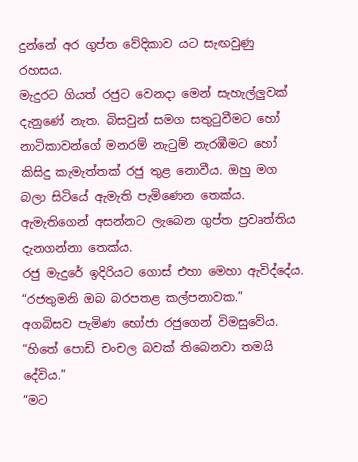දුන්නේ අර ගුප්ත වේදිකාව යට සැඟවුණු රහසය.
මැදුරට ගියත් රජුට වෙනද‌ා මෙන් සැහැල්ලුවක් දැනුණේ නැත. බිසවුන් සමග සතුටුවීමට හෝ නාටිකාවන්ගේ මනරම් නැටුම් නැරඹීමට හෝ කිසිදු කැමැත්තක් රජු තුළ නොවීය. ඔහු මග බලා සිටියේ ඇමැති පැමිණෙන තෙක්ය. ඇමැතිගෙන් අසන්නට ලැබෙන ගුප්ත ප්‍රවෘත්තිය දැනගන්නා තෙක්ය.
රජු මැදුරේ ඉදිරියට ගොස් එහා මෙහා ඇවිද්දේය.
“රජතුමනි ඔබ බරපතළ කල්පනාවක.”
අගබිසව පැමිණ භෝජා රජුගෙන් විමසුවේය.
“හිතේ පොඩි චංචල බවක් තිබෙනවා තමයි දේවිය.”
“මට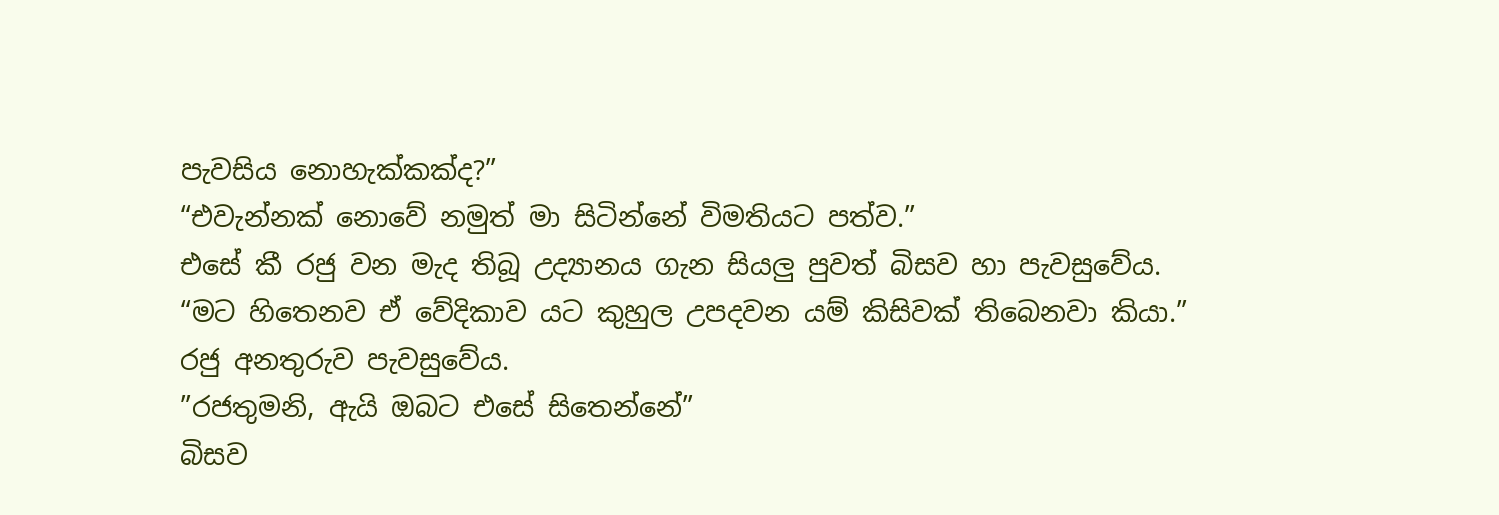පැවසිය නොහැක්කක්ද?”
“එවැන්නක් නොවේ නමුත් මා සිටින්නේ විමතියට පත්ව.”
එසේ කී රජු වන මැද තිබූ උද්‍යානය ගැන සියලු පුවත් බිසව හා පැවසුවේය.
“මට හිතෙනව ඒ වේදිකාව යට කුහුල උපදවන යම් කිසිවක් තිබෙනවා කියා.”
රජු අනතුරුව පැවසුවේය.
”රජතුමනි, ඇයි ඔබට එසේ සිතෙන්නේ”
බිසව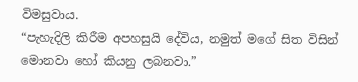විමසුවාය.
“පැහැදිලි කිරීම අපහසුයි දේවිය, නමුත් මගේ සිත විසින් මොනවා හෝ කියනු ලබනවා.”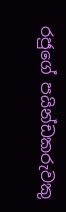රජුගේ පයින්ඩකරුවකු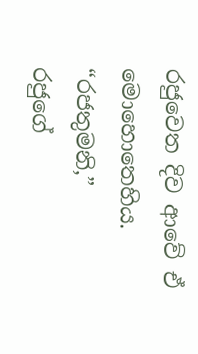රජුවෙත දිව ආවේ ඒ මොහොතෙහිය.
“රජතුමනි,”
රජුගේ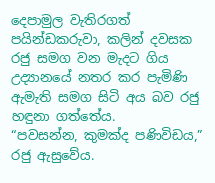දෙපාමුල වැතිරගත් පයින්ඩකරුවා, කලින් දවසක රජු සමග වන මැදට ගිය උද්‍යානයේ නතර කර පැමිණි ඇමැති සමග සිටි අය බව රජු හඳුනා ගත්තේය.
“පවසන්න, කුමක්ද පණිවිඩය,”
රජු ඇසුවේය.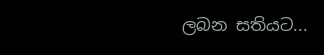ලබන සතියට...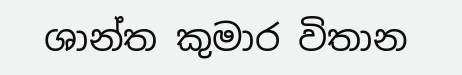ශාන්ත කුමාර විතාන